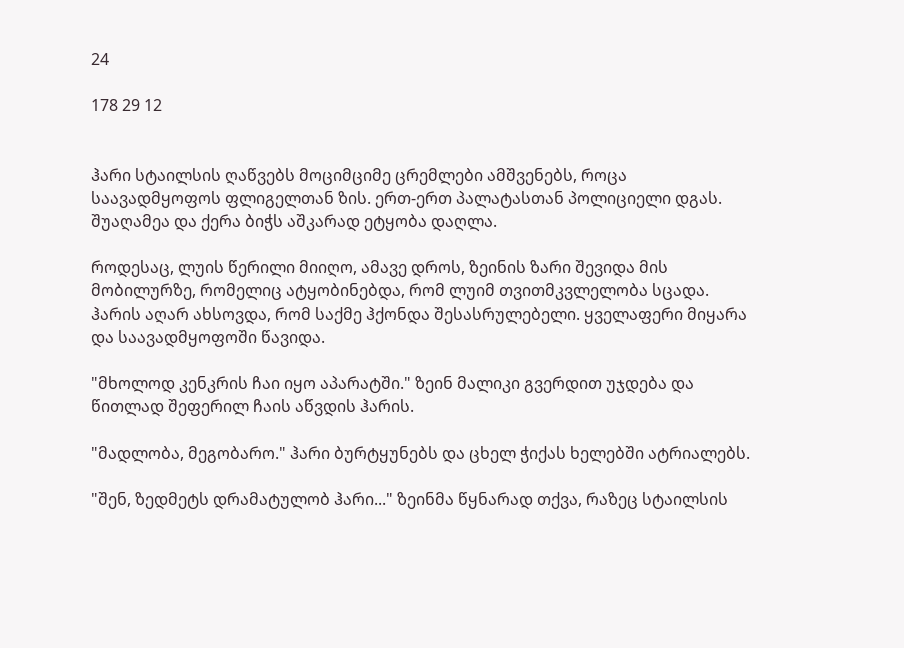24

178 29 12


ჰარი სტაილსის ღაწვებს მოციმციმე ცრემლები ამშვენებს, როცა საავადმყოფოს ფლიგელთან ზის. ერთ-ერთ პალატასთან პოლიციელი დგას. შუაღამეა და ქერა ბიჭს აშკარად ეტყობა დაღლა.

როდესაც, ლუის წერილი მიიღო, ამავე დროს, ზეინის ზარი შევიდა მის მობილურზე, რომელიც ატყობინებდა, რომ ლუიმ თვითმკვლელობა სცადა. ჰარის აღარ ახსოვდა, რომ საქმე ჰქონდა შესასრულებელი. ყველაფერი მიყარა და საავადმყოფოში წავიდა.

"მხოლოდ კენკრის ჩაი იყო აპარატში." ზეინ მალიკი გვერდით უჯდება და წითლად შეფერილ ჩაის აწვდის ჰარის.

"მადლობა, მეგობარო." ჰარი ბურტყუნებს და ცხელ ჭიქას ხელებში ატრიალებს.

"შენ, ზედმეტს დრამატულობ ჰარი..." ზეინმა წყნარად თქვა, რაზეც სტაილსის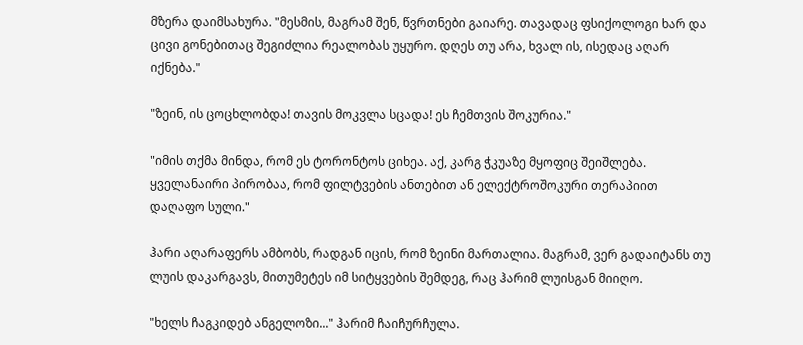მზერა დაიმსახურა. "მესმის, მაგრამ შენ, წვრთნები გაიარე. თავადაც ფსიქოლოგი ხარ და ცივი გონებითაც შეგიძლია რეალობას უყურო. დღეს თუ არა, ხვალ ის, ისედაც აღარ იქნება."

"ზეინ, ის ცოცხლობდა! თავის მოკვლა სცადა! ეს ჩემთვის შოკურია."

"იმის თქმა მინდა, რომ ეს ტორონტოს ციხეა. აქ, კარგ ჭკუაზე მყოფიც შეიშლება. ყველანაირი პირობაა, რომ ფილტვების ანთებით ან ელექტროშოკური თერაპიით დაღაფო სული."

ჰარი აღარაფერს ამბობს, რადგან იცის, რომ ზეინი მართალია. მაგრამ, ვერ გადაიტანს თუ ლუის დაკარგავს, მითუმეტეს იმ სიტყვების შემდეგ, რაც ჰარიმ ლუისგან მიიღო.

"ხელს ჩაგკიდებ ანგელოზი..." ჰარიმ ჩაიჩურჩულა.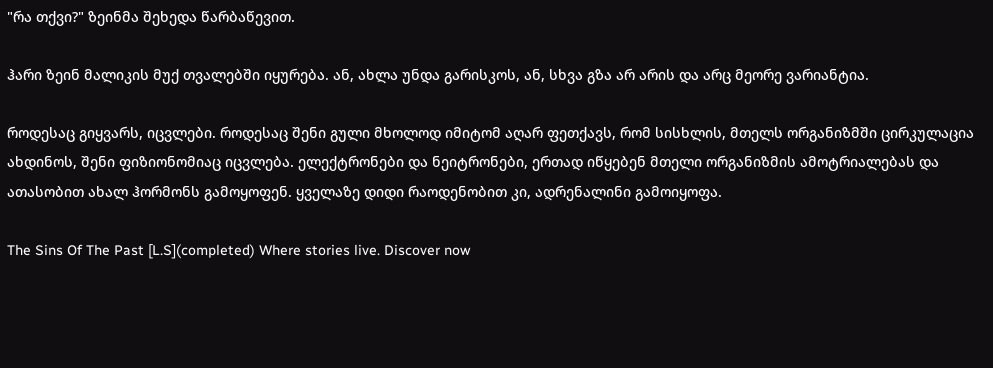"რა თქვი?" ზეინმა შეხედა წარბაწევით.

ჰარი ზეინ მალიკის მუქ თვალებში იყურება. ან, ახლა უნდა გარისკოს, ან, სხვა გზა არ არის და არც მეორე ვარიანტია.

როდესაც გიყვარს, იცვლები. როდესაც შენი გული მხოლოდ იმიტომ აღარ ფეთქავს, რომ სისხლის, მთელს ორგანიზმში ცირკულაცია ახდინოს, შენი ფიზიონომიაც იცვლება. ელექტრონები და ნეიტრონები, ერთად იწყებენ მთელი ორგანიზმის ამოტრიალებას და ათასობით ახალ ჰორმონს გამოყოფენ. ყველაზე დიდი რაოდენობით კი, ადრენალინი გამოიყოფა.

The Sins Of The Past [L.S](completed) Where stories live. Discover now